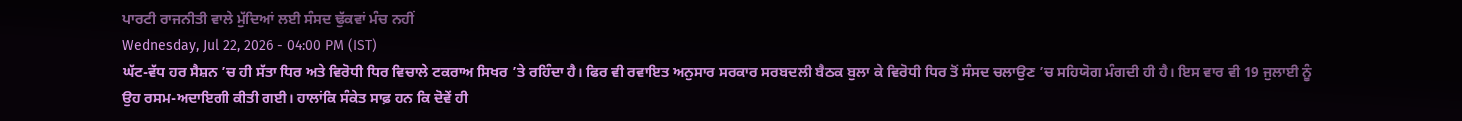ਪਾਰਟੀ ਰਾਜਨੀਤੀ ਵਾਲੇ ਮੁੱਦਿਆਂ ਲਈ ਸੰਸਦ ਢੁੱਕਵਾਂ ਮੰਚ ਨਹੀਂ
Wednesday, Jul 22, 2026 - 04:00 PM (IST)
ਘੱਟ-ਵੱਧ ਹਰ ਸੈਸ਼ਨ ’ਚ ਹੀ ਸੱਤਾ ਧਿਰ ਅਤੇ ਵਿਰੋਧੀ ਧਿਰ ਵਿਚਾਲੇ ਟਕਰਾਅ ਸਿਖਰ ’ਤੇ ਰਹਿੰਦਾ ਹੈ। ਫਿਰ ਵੀ ਰਵਾਇਤ ਅਨੁਸਾਰ ਸਰਕਾਰ ਸਰਬਦਲੀ ਬੈਠਕ ਬੁਲਾ ਕੇ ਵਿਰੋਧੀ ਧਿਰ ਤੋਂ ਸੰਸਦ ਚਲਾਉਣ ’ਚ ਸਹਿਯੋਗ ਮੰਗਦੀ ਹੀ ਹੈ। ਇਸ ਵਾਰ ਵੀ 19 ਜੁਲਾਈ ਨੂੰ ਉਹ ਰਸਮ-ਅਦਾਇਗੀ ਕੀਤੀ ਗਈ। ਹਾਲਾਂਕਿ ਸੰਕੇਤ ਸਾਫ਼ ਹਨ ਕਿ ਦੋਵੇਂ ਹੀ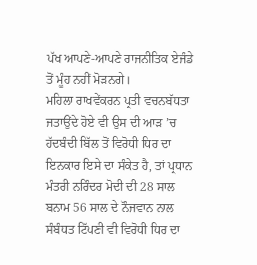ਪੱਖ ਆਪਣੇ-ਆਪਣੇ ਰਾਜਨੀਤਿਕ ਏਜੰਡੇ ਤੋਂ ਮੂੰਹ ਨਹੀਂ ਮੋੜਨਗੇ।
ਮਹਿਲਾ ਰਾਖਵੇਂਕਰਨ ਪ੍ਰਤੀ ਵਚਨਬੱਧਤਾ ਜਤਾਉਂਦੇ ਹੋਏ ਵੀ ਉਸ ਦੀ ਆੜ ’ਚ ਹੱਦਬੰਦੀ ਬਿੱਲ ਤੋਂ ਵਿਰੋਧੀ ਧਿਰ ਦਾ ਇਨਕਾਰ ਇਸੇ ਦਾ ਸੰਕੇਤ ਹੈ, ਤਾਂ ਪ੍ਰਧਾਨ ਮੰਤਰੀ ਨਰਿੰਦਰ ਮੋਦੀ ਦੀ 28 ਸਾਲ ਬਨਾਮ 56 ਸਾਲ ਦੇ ਨੌਜਵਾਨ ਨਾਲ ਸੰਬੰਧਤ ਟਿੱਪਣੀ ਵੀ ਵਿਰੋਧੀ ਧਿਰ ਦਾ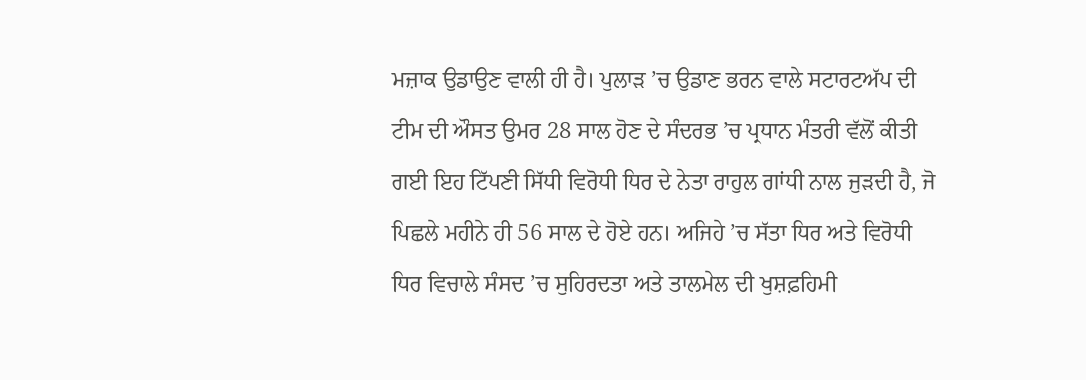ਮਜ਼ਾਕ ਉਡਾਉਣ ਵਾਲੀ ਹੀ ਹੈ। ਪੁਲਾੜ ’ਚ ਉਡਾਣ ਭਰਨ ਵਾਲੇ ਸਟਾਰਟਅੱਪ ਦੀ ਟੀਮ ਦੀ ਔਸਤ ਉਮਰ 28 ਸਾਲ ਹੋਣ ਦੇ ਸੰਦਰਭ ’ਚ ਪ੍ਰਧਾਨ ਮੰਤਰੀ ਵੱਲੋਂ ਕੀਤੀ ਗਈ ਇਹ ਟਿੱਪਣੀ ਸਿੱਧੀ ਵਿਰੋਧੀ ਧਿਰ ਦੇ ਨੇਤਾ ਰਾਹੁਲ ਗਾਂਧੀ ਨਾਲ ਜੁੜਦੀ ਹੈ, ਜੋ ਪਿਛਲੇ ਮਹੀਨੇ ਹੀ 56 ਸਾਲ ਦੇ ਹੋਏ ਹਨ। ਅਜਿਹੇ ’ਚ ਸੱਤਾ ਧਿਰ ਅਤੇ ਵਿਰੋਧੀ ਧਿਰ ਵਿਚਾਲੇ ਸੰਸਦ ’ਚ ਸੁਹਿਰਦਤਾ ਅਤੇ ਤਾਲਮੇਲ ਦੀ ਖੁਸ਼ਫ਼ਹਿਮੀ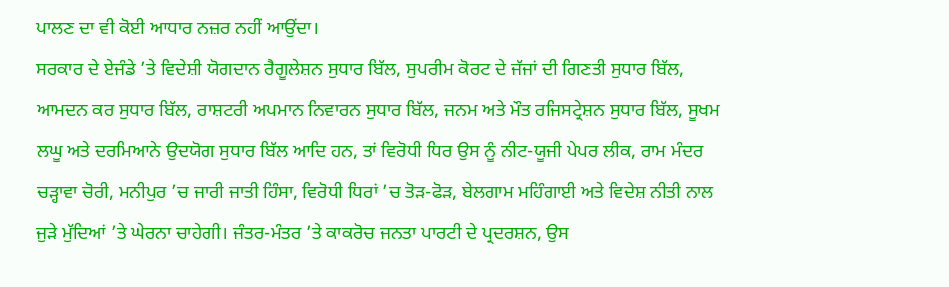ਪਾਲਣ ਦਾ ਵੀ ਕੋਈ ਆਧਾਰ ਨਜ਼ਰ ਨਹੀਂ ਆਉਂਦਾ।
ਸਰਕਾਰ ਦੇ ਏਜੰਡੇ ’ਤੇ ਵਿਦੇਸ਼ੀ ਯੋਗਦਾਨ ਰੈਗੂਲੇਸ਼ਨ ਸੁਧਾਰ ਬਿੱਲ, ਸੁਪਰੀਮ ਕੋਰਟ ਦੇ ਜੱਜਾਂ ਦੀ ਗਿਣਤੀ ਸੁਧਾਰ ਬਿੱਲ, ਆਮਦਨ ਕਰ ਸੁਧਾਰ ਬਿੱਲ, ਰਾਸ਼ਟਰੀ ਅਪਮਾਨ ਨਿਵਾਰਨ ਸੁਧਾਰ ਬਿੱਲ, ਜਨਮ ਅਤੇ ਮੌਤ ਰਜਿਸਟ੍ਰੇਸ਼ਨ ਸੁਧਾਰ ਬਿੱਲ, ਸੂਖਮ ਲਘੂ ਅਤੇ ਦਰਮਿਆਨੇ ਉਦਯੋਗ ਸੁਧਾਰ ਬਿੱਲ ਆਦਿ ਹਨ, ਤਾਂ ਵਿਰੋਧੀ ਧਿਰ ਉਸ ਨੂੰ ਨੀਟ-ਯੂਜੀ ਪੇਪਰ ਲੀਕ, ਰਾਮ ਮੰਦਰ ਚੜ੍ਹਾਵਾ ਚੋਰੀ, ਮਨੀਪੁਰ ’ਚ ਜਾਰੀ ਜਾਤੀ ਹਿੰਸਾ, ਵਿਰੋਧੀ ਧਿਰਾਂ ’ਚ ਤੋੜ-ਫੋੜ, ਬੇਲਗਾਮ ਮਹਿੰਗਾਈ ਅਤੇ ਵਿਦੇਸ਼ ਨੀਤੀ ਨਾਲ ਜੁੜੇ ਮੁੱਦਿਆਂ ’ਤੇ ਘੇਰਨਾ ਚਾਹੇਗੀ। ਜੰਤਰ-ਮੰਤਰ ’ਤੇ ਕਾਕਰੋਚ ਜਨਤਾ ਪਾਰਟੀ ਦੇ ਪ੍ਰਦਰਸ਼ਨ, ਉਸ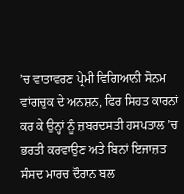’ਚ ਵਾਤਾਵਰਣ ਪ੍ਰੇਮੀ ਵਿਗਿਆਨੀ ਸੋਨਮ ਵਾਂਗਚੁਕ ਦੇ ਅਨਸ਼ਨ, ਫਿਰ ਸਿਹਤ ਕਾਰਨਾਂ ਕਰ ਕੇ ਉਨ੍ਹਾਂ ਨੂੰ ਜ਼ਬਰਦਸਤੀ ਹਸਪਤਾਲ ’ਚ ਭਰਤੀ ਕਰਵਾਉਣ ਅਤੇ ਬਿਨਾਂ ਇਜਾਜ਼ਤ ਸੰਸਦ ਮਾਰਚ ਦੌਰਾਨ ਬਲ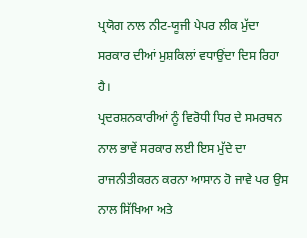ਪ੍ਰਯੋਗ ਨਾਲ ਨੀਟ-ਯੂਜੀ ਪੇਪਰ ਲੀਕ ਮੁੱਦਾ ਸਰਕਾਰ ਦੀਆਂ ਮੁਸ਼ਕਿਲਾਂ ਵਧਾਉਂਦਾ ਦਿਸ ਰਿਹਾ ਹੈ।
ਪ੍ਰਦਰਸ਼ਨਕਾਰੀਆਂ ਨੂੰ ਵਿਰੋਧੀ ਧਿਰ ਦੇ ਸਮਰਥਨ ਨਾਲ ਭਾਵੇਂ ਸਰਕਾਰ ਲਈ ਇਸ ਮੁੱਦੇ ਦਾ ਰਾਜਨੀਤੀਕਰਨ ਕਰਨਾ ਆਸਾਨ ਹੋ ਜਾਵੇ ਪਰ ਉਸ ਨਾਲ ਸਿੱਖਿਆ ਅਤੇ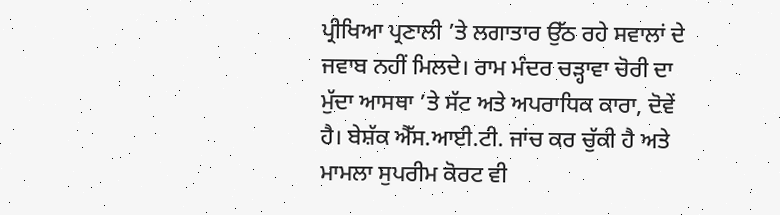ਪ੍ਰੀਖਿਆ ਪ੍ਰਣਾਲੀ ’ਤੇ ਲਗਾਤਾਰ ਉੱਠ ਰਹੇ ਸਵਾਲਾਂ ਦੇ ਜਵਾਬ ਨਹੀਂ ਮਿਲਦੇ। ਰਾਮ ਮੰਦਰ ਚੜ੍ਹਾਵਾ ਚੋਰੀ ਦਾ ਮੁੱਦਾ ਆਸਥਾ ’ਤੇ ਸੱਟ ਅਤੇ ਅਪਰਾਧਿਕ ਕਾਰਾ, ਦੋਵੇਂ ਹੈ। ਬੇਸ਼ੱਕ ਐੱਸ.ਆਈ.ਟੀ. ਜਾਂਚ ਕਰ ਚੁੱਕੀ ਹੈ ਅਤੇ ਮਾਮਲਾ ਸੁਪਰੀਮ ਕੋਰਟ ਵੀ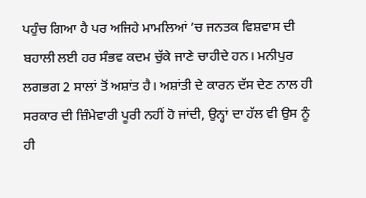ਪਹੁੰਚ ਗਿਆ ਹੈ ਪਰ ਅਜਿਹੇ ਮਾਮਲਿਆਂ ’ਚ ਜਨਤਕ ਵਿਸ਼ਵਾਸ ਦੀ ਬਹਾਲੀ ਲਈ ਹਰ ਸੰਭਵ ਕਦਮ ਚੁੱਕੇ ਜਾਣੇ ਚਾਹੀਦੇ ਹਨ। ਮਨੀਪੁਰ ਲਗਭਗ 2 ਸਾਲਾਂ ਤੋਂ ਅਸ਼ਾਂਤ ਹੈ। ਅਸ਼ਾਂਤੀ ਦੇ ਕਾਰਨ ਦੱਸ ਦੇਣ ਨਾਲ ਹੀ ਸਰਕਾਰ ਦੀ ਜ਼ਿੰਮੇਵਾਰੀ ਪੂਰੀ ਨਹੀਂ ਹੋ ਜਾਂਦੀ, ਉਨ੍ਹਾਂ ਦਾ ਹੱਲ ਵੀ ਉਸ ਨੂੰ ਹੀ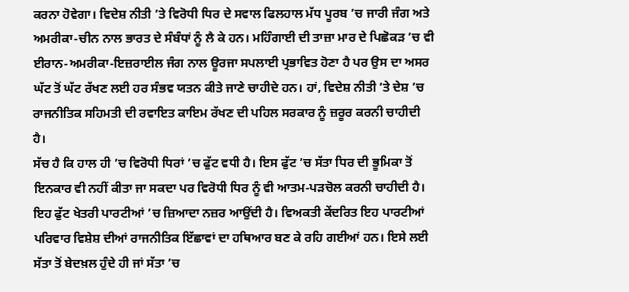ਕਰਨਾ ਹੋਵੇਗਾ। ਵਿਦੇਸ਼ ਨੀਤੀ ’ਤੇ ਵਿਰੋਧੀ ਧਿਰ ਦੇ ਸਵਾਲ ਫਿਲਹਾਲ ਮੱਧ ਪੂਰਬ ’ਚ ਜਾਰੀ ਜੰਗ ਅਤੇ ਅਮਰੀਕਾ-ਚੀਨ ਨਾਲ ਭਾਰਤ ਦੇ ਸੰਬੰਧਾਂ ਨੂੰ ਲੈ ਕੇ ਹਨ। ਮਹਿੰਗਾਈ ਦੀ ਤਾਜ਼ਾ ਮਾਰ ਦੇ ਪਿਛੋਕੜ ’ਚ ਵੀ ਈਰਾਨ-ਅਮਰੀਕਾ-ਇਜ਼ਰਾਈਲ ਜੰਗ ਨਾਲ ਊਰਜਾ ਸਪਲਾਈ ਪ੍ਰਭਾਵਿਤ ਹੋਣਾ ਹੈ ਪਰ ਉਸ ਦਾ ਅਸਰ ਘੱਟ ਤੋਂ ਘੱਟ ਰੱਖਣ ਲਈ ਹਰ ਸੰਭਵ ਯਤਨ ਕੀਤੇ ਜਾਣੇ ਚਾਹੀਦੇ ਹਨ। ਹਾਂ, ਵਿਦੇਸ਼ ਨੀਤੀ ’ਤੇ ਦੇਸ਼ ’ਚ ਰਾਜਨੀਤਿਕ ਸਹਿਮਤੀ ਦੀ ਰਵਾਇਤ ਕਾਇਮ ਰੱਖਣ ਦੀ ਪਹਿਲ ਸਰਕਾਰ ਨੂੰ ਜ਼ਰੂਰ ਕਰਨੀ ਚਾਹੀਦੀ ਹੈ।
ਸੱਚ ਹੈ ਕਿ ਹਾਲ ਹੀ ’ਚ ਵਿਰੋਧੀ ਧਿਰਾਂ ’ਚ ਫੁੱਟ ਵਧੀ ਹੈ। ਇਸ ਫੁੱਟ ’ਚ ਸੱਤਾ ਧਿਰ ਦੀ ਭੂਮਿਕਾ ਤੋਂ ਇਨਕਾਰ ਵੀ ਨਹੀਂ ਕੀਤਾ ਜਾ ਸਕਦਾ ਪਰ ਵਿਰੋਧੀ ਧਿਰ ਨੂੰ ਵੀ ਆਤਮ-ਪੜਚੋਲ ਕਰਨੀ ਚਾਹੀਦੀ ਹੈ। ਇਹ ਫੁੱਟ ਖੇਤਰੀ ਪਾਰਟੀਆਂ ’ਚ ਜ਼ਿਆਦਾ ਨਜ਼ਰ ਆਉਂਦੀ ਹੈ। ਵਿਅਕਤੀ ਕੇਂਦਰਿਤ ਇਹ ਪਾਰਟੀਆਂ ਪਰਿਵਾਰ ਵਿਸ਼ੇਸ਼ ਦੀਆਂ ਰਾਜਨੀਤਿਕ ਇੱਛਾਵਾਂ ਦਾ ਹਥਿਆਰ ਬਣ ਕੇ ਰਹਿ ਗਈਆਂ ਹਨ। ਇਸੇ ਲਈ ਸੱਤਾ ਤੋਂ ਬੇਦਖ਼ਲ ਹੁੰਦੇ ਹੀ ਜਾਂ ਸੱਤਾ ’ਚ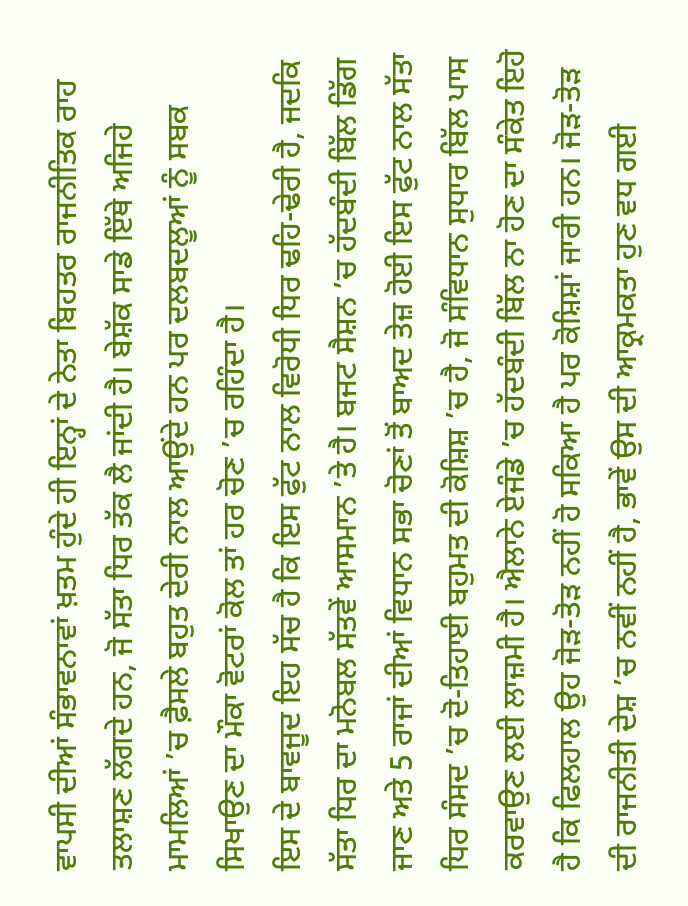ਵਾਪਸੀ ਦੀਆਂ ਸੰਭਾਵਨਾਵਾਂ ਖ਼ਤਮ ਹੁੰਦੇ ਹੀ ਇਨ੍ਹਾਂ ਦੇ ਨੇਤਾ ਬਿਹਤਰ ਰਾਜਨੀਤਿਕ ਰਾਹ ਤਲਾਸ਼ਣ ਲੱਗਦੇ ਹਨ, ਜੋ ਸੱਤਾ ਧਿਰ ਤੱਕ ਲੈ ਜਾਂਦੀ ਹੈ। ਬੇਸ਼ੱਕ ਸਾਡੇ ਇੱਥੇ ਅਜਿਹੇ ਮਾਮਲਿਆਂ ’ਚ ਫ਼ੈਸਲੇ ਬਹੁਤ ਦੇਰੀ ਨਾਲ ਆਉਂਦੇ ਹਨ ਪਰ ਦਲਬਦਲੂਆਂ ਨੂੰ ਸਬਕ ਸਿਖਾਉਣ ਦਾ ਮੌਕਾ ਵੋਟਰਾਂ ਕੋਲ ਤਾਂ ਹਰ ਚੋਣ ’ਚ ਰਹਿੰਦਾ ਹੈ।
ਇਸ ਦੇ ਬਾਵਜੂਦ ਇਹ ਸੱਚ ਹੈ ਕਿ ਇਸ ਫੁੱਟ ਨਾਲ ਵਿਰੋਧੀ ਧਿਰ ਢਹਿ-ਢੇਰੀ ਹੈ, ਜਦਕਿ ਸੱਤਾ ਧਿਰ ਦਾ ਮਨੋਬਲ ਸੱਤਵੇਂ ਆਸਮਾਨ ’ਤੇ ਹੈ। ਬਜਟ ਸੈਸ਼ਨ ’ਚ ਹੱਦਬੰਦੀ ਬਿੱਲ ਡਿੱਗ ਜਾਣ ਅਤੇ 5 ਰਾਜਾਂ ਦੀਆਂ ਵਿਧਾਨ ਸਭਾ ਚੋਣਾਂ ਤੋਂ ਬਾਅਦ ਤੇਜ਼ ਹੋਈ ਇਸ ਫੁੱਟ ਨਾਲ ਸੱਤਾ ਧਿਰ ਸੰਸਦ ’ਚ ਦੋ-ਤਿਹਾਈ ਬਹੁਮਤ ਦੀ ਕੋਸ਼ਿਸ਼ ’ਚ ਹੈ, ਜੋ ਸੰਵਿਧਾਨ ਸੁਧਾਰ ਬਿੱਲ ਪਾਸ ਕਰਵਾਉਣ ਲਈ ਲਾਜ਼ਮੀ ਹੈ। ਐਲਾਨੇ ਏਜੰਡੇ ’ਚ ਹੱਦਬੰਦੀ ਬਿੱਲ ਨਾ ਹੋਣ ਦਾ ਸੰਕੇਤ ਇਹੋ ਹੈ ਕਿ ਫਿਲਹਾਲ ਉਹ ਜੋੜ-ਤੋੜ ਨਹੀਂ ਹੋ ਸਕਿਆ ਹੈ ਪਰ ਕੋਸ਼ਿਸ਼ਾਂ ਜਾਰੀ ਹਨ। ਜੋੜ-ਤੋੜ ਦੀ ਰਾਜਨੀਤੀ ਦੇਸ਼ ’ਚ ਨਵੀਂ ਨਹੀਂ ਹੈ, ਭਾਵੇਂ ਉਸ ਦੀ ਆਕ੍ਰਮਕਤਾ ਹੁਣ ਵਧ ਗਈ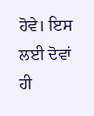ਹੋਵੇ। ਇਸ ਲਈ ਦੋਵਾਂ ਹੀ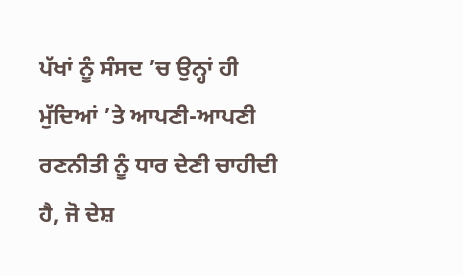ਪੱਖਾਂ ਨੂੰ ਸੰਸਦ ’ਚ ਉਨ੍ਹਾਂ ਹੀ ਮੁੱਦਿਆਂ ’ਤੇ ਆਪਣੀ-ਆਪਣੀ ਰਣਨੀਤੀ ਨੂੰ ਧਾਰ ਦੇਣੀ ਚਾਹੀਦੀ ਹੈ, ਜੋ ਦੇਸ਼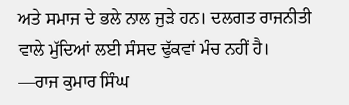ਅਤੇ ਸਮਾਜ ਦੇ ਭਲੇ ਨਾਲ ਜੁੜੇ ਹਨ। ਦਲਗਤ ਰਾਜਨੀਤੀ ਵਾਲੇ ਮੁੱਦਿਆਂ ਲਈ ਸੰਸਦ ਢੁੱਕਵਾਂ ਮੰਚ ਨਹੀਂ ਹੈ।
—ਰਾਜ ਕੁਮਾਰ ਸਿੰਘ